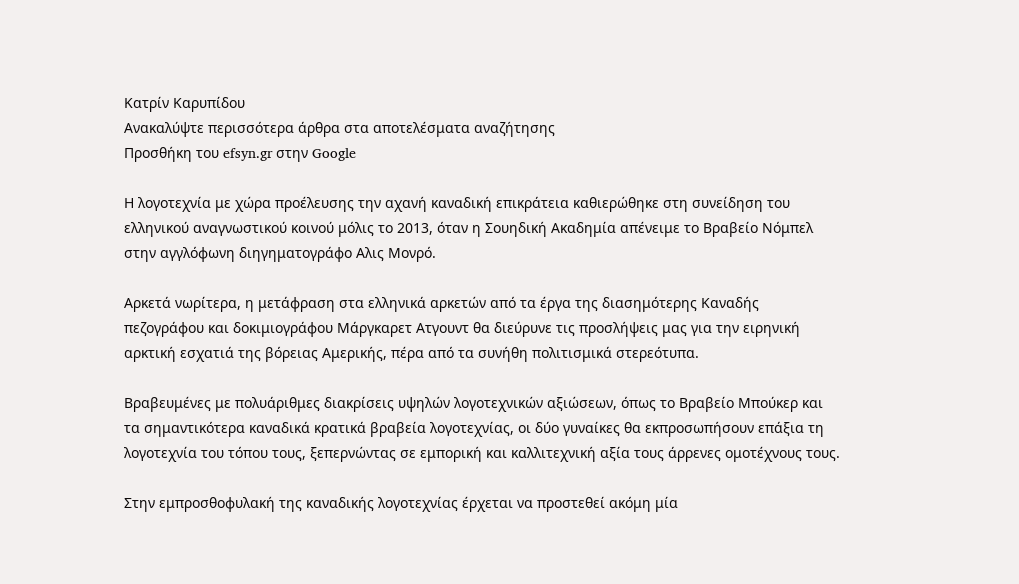Κατρίν Καρυπίδου
Ανακαλύψτε περισσότερα άρθρα στα αποτελέσματα αναζήτησης
Προσθήκη του efsyn.gr στην Google

Η λογοτεχνία με χώρα προέλευσης την αχανή καναδική επικράτεια καθιερώθηκε στη συνείδηση του ελληνικού αναγνωστικού κοινού μόλις το 2013, όταν η Σουηδική Ακαδημία απένειμε το Βραβείο Νόμπελ στην αγγλόφωνη διηγηματογράφο Αλις Μονρό.

Αρκετά νωρίτερα, η μετάφραση στα ελληνικά αρκετών από τα έργα της διασημότερης Καναδής πεζογράφου και δοκιμιογράφου Μάργκαρετ Ατγουντ θα διεύρυνε τις προσλήψεις μας για την ειρηνική αρκτική εσχατιά της βόρειας Αμερικής, πέρα από τα συνήθη πολιτισμικά στερεότυπα.

Βραβευμένες με πολυάριθμες διακρίσεις υψηλών λογοτεχνικών αξιώσεων, όπως το Βραβείο Μπούκερ και τα σημαντικότερα καναδικά κρατικά βραβεία λογοτεχνίας, οι δύο γυναίκες θα εκπροσωπήσουν επάξια τη λογοτεχνία του τόπου τους, ξεπερνώντας σε εμπορική και καλλιτεχνική αξία τους άρρενες ομοτέχνους τους.

Στην εμπροσθοφυλακή της καναδικής λογοτεχνίας έρχεται να προστεθεί ακόμη μία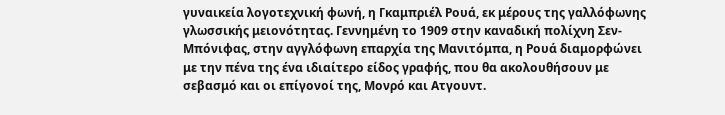γυναικεία λογοτεχνική φωνή, η Γκαμπριέλ Ρουά, εκ μέρους της γαλλόφωνης γλωσσικής μειονότητας. Γεννημένη το 1909 στην καναδική πολίχνη Σεν-Μπόνιφας, στην αγγλόφωνη επαρχία της Μανιτόμπα, η Ρουά διαμορφώνει με την πένα της ένα ιδιαίτερο είδος γραφής, που θα ακολουθήσουν με σεβασμό και οι επίγονοί της, Μονρό και Ατγουντ.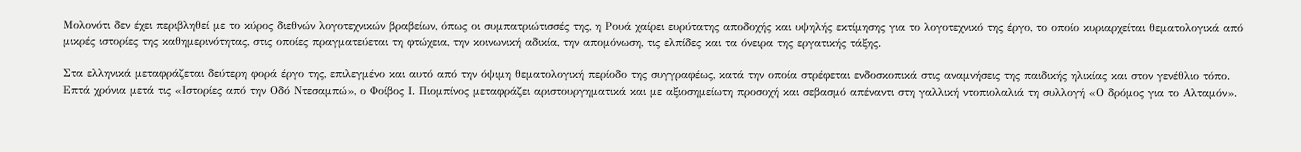Μολονότι δεν έχει περιβληθεί με το κύρος διεθνών λογοτεχνικών βραβείων, όπως οι συμπατριώτισσές της, η Ρουά χαίρει ευρύτατης αποδοχής και υψηλής εκτίμησης για το λογοτεχνικό της έργο, το οποίο κυριαρχείται θεματολογικά από μικρές ιστορίες της καθημερινότητας, στις οποίες πραγματεύεται τη φτώχεια, την κοινωνική αδικία, την απομόνωση, τις ελπίδες και τα όνειρα της εργατικής τάξης.

Στα ελληνικά μεταφράζεται δεύτερη φορά έργο της, επιλεγμένο και αυτό από την όψιμη θεματολογική περίοδο της συγγραφέως, κατά την οποία στρέφεται ενδοσκοπικά στις αναμνήσεις της παιδικής ηλικίας και στον γενέθλιο τόπο. Επτά χρόνια μετά τις «Ιστορίες από την Οδό Ντεσαμπώ», ο Φοίβος Ι. Πιομπίνος μεταφράζει αριστουργηματικά και με αξιοσημείωτη προσοχή και σεβασμό απέναντι στη γαλλική ντοπιολαλιά τη συλλογή «Ο δρόμος για το Αλταμόν».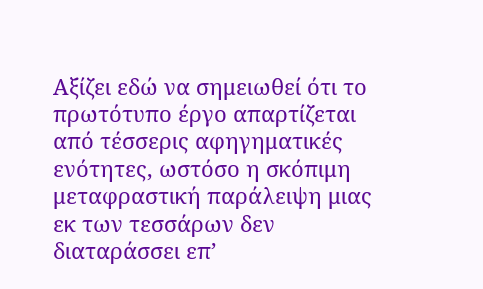Αξίζει εδώ να σημειωθεί ότι το πρωτότυπο έργο απαρτίζεται από τέσσερις αφηγηματικές ενότητες, ωστόσο η σκόπιμη μεταφραστική παράλειψη μιας εκ των τεσσάρων δεν διαταράσσει επ’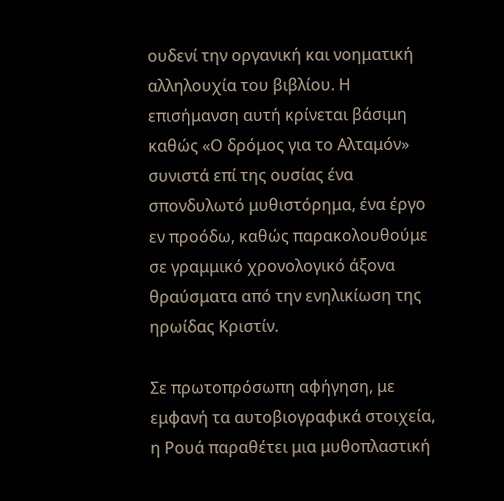ουδενί την οργανική και νοηματική αλληλουχία του βιβλίου. Η επισήμανση αυτή κρίνεται βάσιμη καθώς «Ο δρόμος για το Αλταμόν» συνιστά επί της ουσίας ένα σπονδυλωτό μυθιστόρημα, ένα έργο εν προόδω, καθώς παρακολουθούμε σε γραμμικό χρονολογικό άξονα θραύσματα από την ενηλικίωση της ηρωίδας Κριστίν.

Σε πρωτοπρόσωπη αφήγηση, με εμφανή τα αυτοβιογραφικά στοιχεία, η Ρουά παραθέτει μια μυθοπλαστική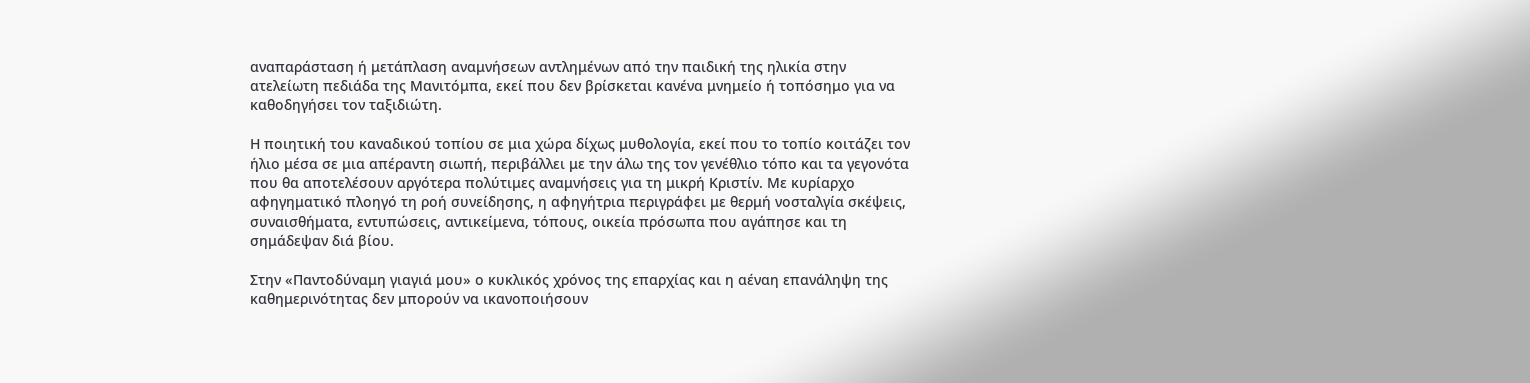αναπαράσταση ή μετάπλαση αναμνήσεων αντλημένων από την παιδική της ηλικία στην ατελείωτη πεδιάδα της Μανιτόμπα, εκεί που δεν βρίσκεται κανένα μνημείο ή τοπόσημο για να καθοδηγήσει τον ταξιδιώτη.

Η ποιητική του καναδικού τοπίου σε μια χώρα δίχως μυθολογία, εκεί που το τοπίο κοιτάζει τον ήλιο μέσα σε μια απέραντη σιωπή, περιβάλλει με την άλω της τον γενέθλιο τόπο και τα γεγονότα που θα αποτελέσουν αργότερα πολύτιμες αναμνήσεις για τη μικρή Κριστίν. Με κυρίαρχο αφηγηματικό πλοηγό τη ροή συνείδησης, η αφηγήτρια περιγράφει με θερμή νοσταλγία σκέψεις, συναισθήματα, εντυπώσεις, αντικείμενα, τόπους, οικεία πρόσωπα που αγάπησε και τη σημάδεψαν διά βίου.

Στην «Παντοδύναμη γιαγιά μου» ο κυκλικός χρόνος της επαρχίας και η αέναη επανάληψη της καθημερινότητας δεν μπορούν να ικανοποιήσουν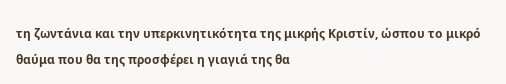τη ζωντάνια και την υπερκινητικότητα της μικρής Κριστίν, ώσπου το μικρό θαύμα που θα της προσφέρει η γιαγιά της θα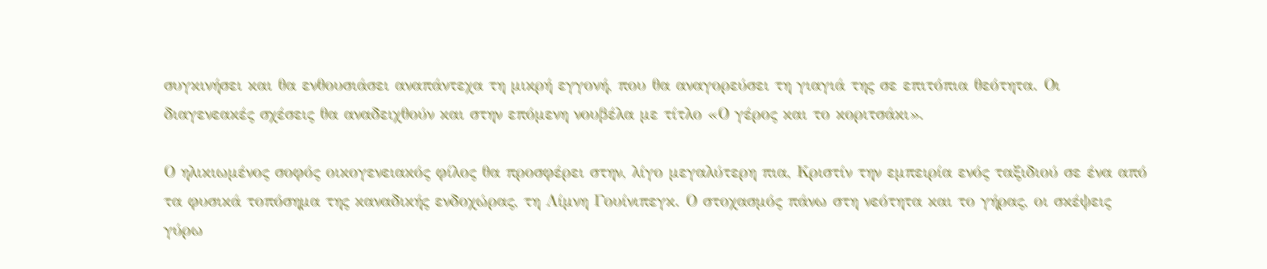συγκινήσει και θα ενθουσιάσει αναπάντεχα τη μικρή εγγονή, που θα αναγορεύσει τη γιαγιά της σε επιτόπια θεότητα. Οι διαγενεακές σχέσεις θα αναδειχθούν και στην επόμενη νουβέλα με τίτλο «Ο γέρος και το κοριτσάκι».

Ο ηλικιωμένος σοφός οικογενειακός φίλος θα προσφέρει στην, λίγο μεγαλύτερη πια, Κριστίν την εμπειρία ενός ταξιδιού σε ένα από τα φυσικά τοπόσημα της καναδικής ενδοχώρας, τη Λίμνη Γουίνιπεγκ. Ο στοχασμός πάνω στη νεότητα και το γήρας, οι σκέψεις γύρω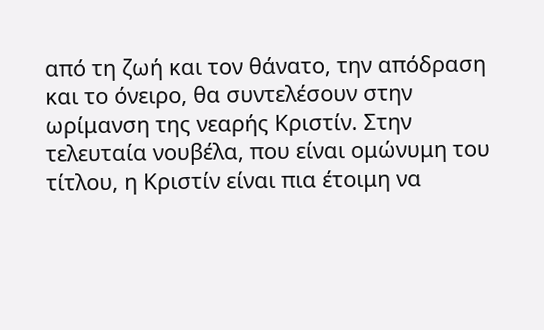από τη ζωή και τον θάνατο, την απόδραση και το όνειρο, θα συντελέσουν στην ωρίμανση της νεαρής Κριστίν. Στην τελευταία νουβέλα, που είναι ομώνυμη του τίτλου, η Κριστίν είναι πια έτοιμη να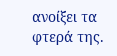ανοίξει τα φτερά της.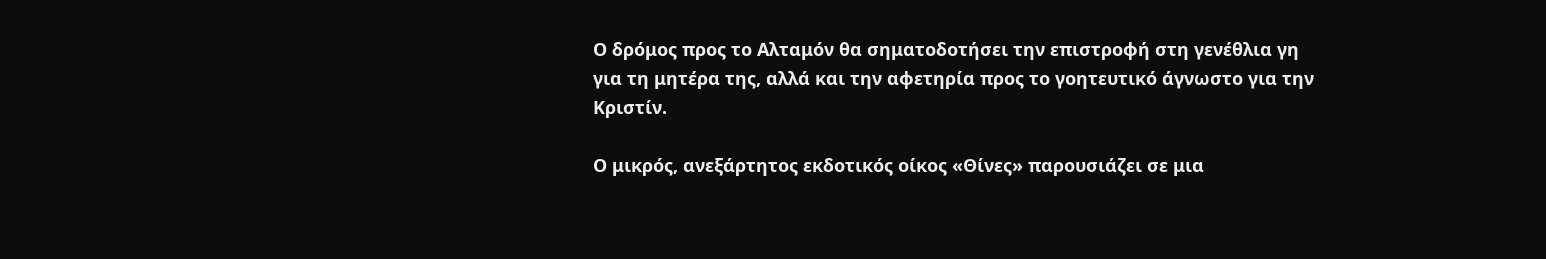Ο δρόμος προς το Αλταμόν θα σηματοδοτήσει την επιστροφή στη γενέθλια γη για τη μητέρα της, αλλά και την αφετηρία προς το γοητευτικό άγνωστο για την Κριστίν.

Ο μικρός, ανεξάρτητος εκδοτικός οίκος «Θίνες» παρουσιάζει σε μια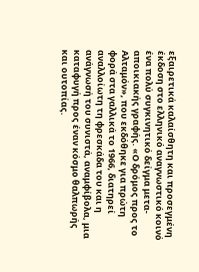εξαιρετικά καλαίσθητη και προσεγμένη έκδοση στο ελληνικό αναγνωστικό κοινό ένα πολύ συγκινητικό δείγμα μετα-αποικιακής γραφής. «Ο δρόμος προς το Αλταμόν», που εκδόθηκε για πρώτη φορά στα γαλλικά το 1966, διατηρεί αναλλοίωτη τη φρεσκάδα του και η ανάγνωσή του συνιστά, αναμφίβολα, μια καταφυγή προς έναν κόσμο θαλπωρής και ουτοπίας.